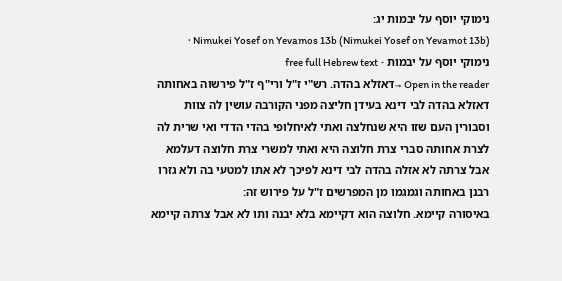נימוקי יוסף על יבמות יג:
Nimukei Yosef on Yevamos 13b (Nimukei Yosef on Yevamot 13b) · נימוקי יוסף על יבמות · free full Hebrew text
Open in the reader →דאזלא בהדה. רש"י ז"ל ורי"ף ז"ל פירשוה באחותה דאזלא בהדה לבי דינא בעידן חליצה מפני הקורבה עושין לה צוות וסבורין העם שזו היא שנחלצה ואתי לאיחלופי בהדי הדדי ואי שרית לה לצרת אחותה סברי צרת חלוצה היא ואתי למשרי צרת חלוצה דעלמא אבל צרתה לא אזלה בהדה לבי דינא לפיכך לא אתו למטעי בה ולא גזרו רבנן באחותה וגמגמו מן המפרשים ז"ל על פירוש זה:
באיסורה קיימא. חלוצה הוא דקיימא בלא יבנה ותו לא אבל צרתה קיימא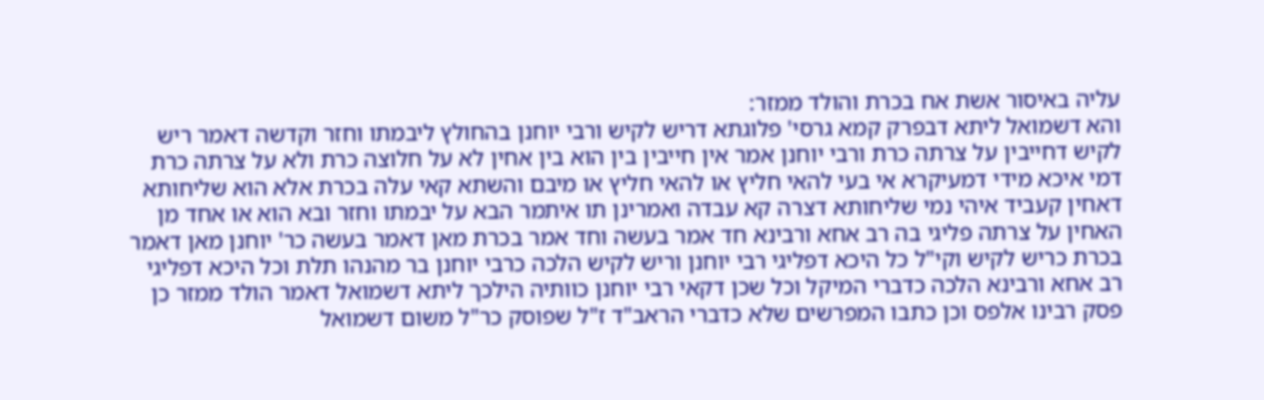עליה באיסור אשת אח בכרת והולד ממזר:
והא דשמואל ליתא דבפרק קמא גרסי' פלוגתא דריש לקיש ורבי יוחנן בהחולץ ליבמתו וחזר וקדשה דאמר ריש לקיש דחייבין על צרתה כרת ורבי יוחנן אמר אין חייבין בין הוא בין אחין לא על חלוצה כרת ולא על צרתה כרת דמי איכא מידי דמעיקרא אי בעי להאי חליץ או להאי חליץ או מיבם והשתא קאי עלה בכרת אלא הוא שליחותא דאחין קעביד איהי נמי שליחותא דצרה קא עבדה ואמרינן תו איתמר הבא על יבמתו וחזר ובא הוא או אחד מן האחין על צרתה פליגי בה רב אחא ורבינא חד אמר בעשה וחד אמר בכרת מאן דאמר בעשה כר' יוחנן מאן דאמר בכרת כריש לקיש וקי"ל כל היכא דפליגי רבי יוחנן וריש לקיש הלכה כרבי יוחנן בר מהנהו תלת וכל היכא דפליגי רב אחא ורבינא הלכה כדברי המיקל וכל שכן דקאי רבי יוחנן כוותיה הילכך ליתא דשמואל דאמר הולד ממזר כן פסק רבינו אלפס וכן כתבו המפרשים שלא כדברי הראב"ד ז"ל שפוסק כר"ל משום דשמואל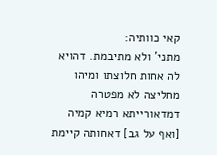קאי כוותיה:
מתני' ולא מתיבמת. דהויא לה אחות חלוצתו ומיהו מחליצה לא מפטרה דמדאורייתא רמיא קמיה [ואף על גב] דאחותה קיימת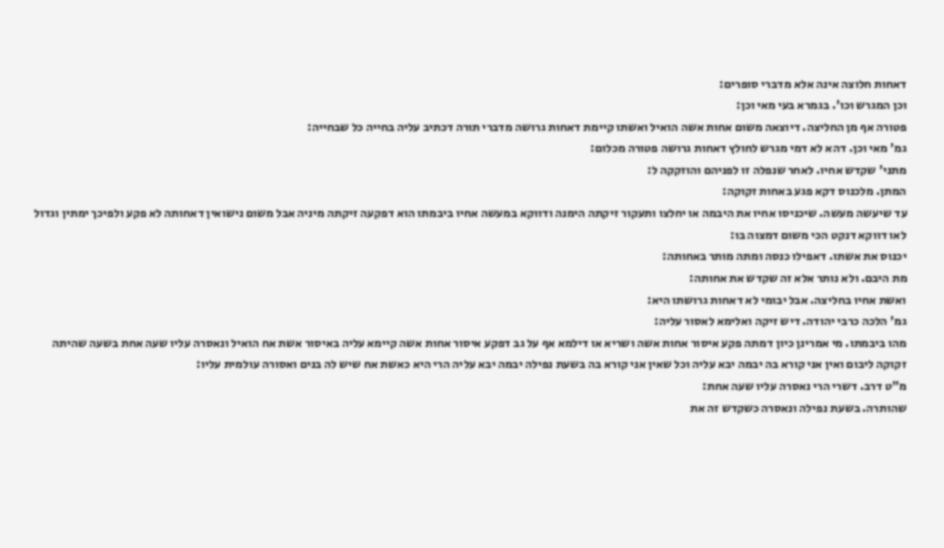דאחות חלוצה אינה אלא מדברי סופרים:
וכן המגרש וכו'. בגמרא בעי מאי וכן:
פטורה אף מן החליצה. דיוצאה משום אחות אשה הואיל ואשתו קיימת דאחות גרושה מדברי תורה דכתיב עליה בחייה כל שבחייה:
גמ' מאי וכן. דהא לא דמי מגרש לחולץ דאחות גרושה פטורה מכלום:
מתני' שקדש אחיו. לאחר שנפלה זו לפניהם והוזקקה ל:
המתן. מלכנוס דקא פגע באחות זקוקה:
עד שיעשה מעשה. שיכניסו אחיו את היבמה או יחלצו ותעקור זיקתה הימנה ודווקא במעשה אחיו ביבמתו הוא דפקעה זיקתה מיניה אבל משום נישואין דאחותה לא פקע ולפיכך ימתין וגדול לאו דווקא דנקט הכי משום דמצוה בו:
יכנוס את אשתו. דאפילו כנסה ומתה מותר באחותה:
מת היבם. ולא נותר אלא זה שקדש את אחותה:
ואשת אחיו בחליצה. אבל יבומי לא דאחות גרושתו היא:
גמ' הלכה כרבי יהודה. דיש זיקה ואלימא לאסור עליה:
מהו ביבמתו. מי אמרינן כיון דמתה פקע איסור אחות אשה ושריא או דילמא אף על גב דפקע איסור אחות אשה קיימא עליה באיסור אשת אח הואיל ונאסרה עליו שעה אחת בשעה שהיתה זקוקה ליבום ואין אני קורא בה יבמה יבא עליה וכל שאין אני קורא בה בשעת נפילה יבמה יבא עליה הרי היא כאשת אח שיש לה בנים ואסורה עולמית עליו:
מ"ט דרב. דשרי הרי נאסרה עליו שעה אחת:
שהותרה. בשעת נפילה ונאסרה כשקדש זה את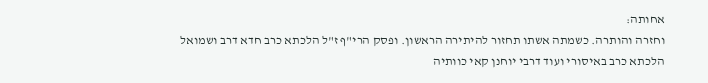אחותה:
וחזרה והותרה. כשמתה אשתו תחזור להיתירה הראשון. ופסק הרי"ף ז"ל הלכתא כרב חדא דרב ושמואל הלכתא כרב באיסורי ועוד דרבי יוחנן קאי כוותיה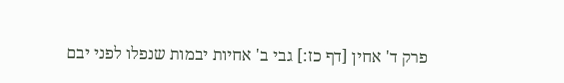פרק ד' אחין [דף כז:] גבי ב' אחיות יבמות שנפלו לפני יבם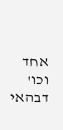אחד וכו' דבהאי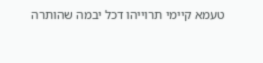טעמא קיימי תרוייהו דכל יבמה שהותרה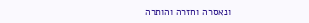ונאסרה וחזרה והותרה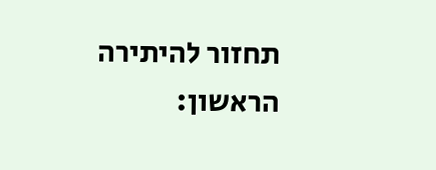תחזור להיתירה הראשון: